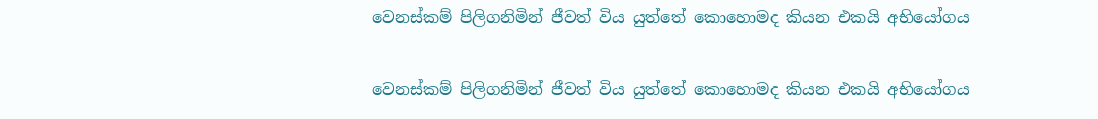වෙනස්කම් පිලිගනිමින් ජීවත් විය යුත්තේ කොහොමද කියන එකයි අභියෝගය

වෙනස්කම් පිලිගනිමින් ජීවත් විය යුත්තේ කොහොමද කියන එකයි අභියෝගය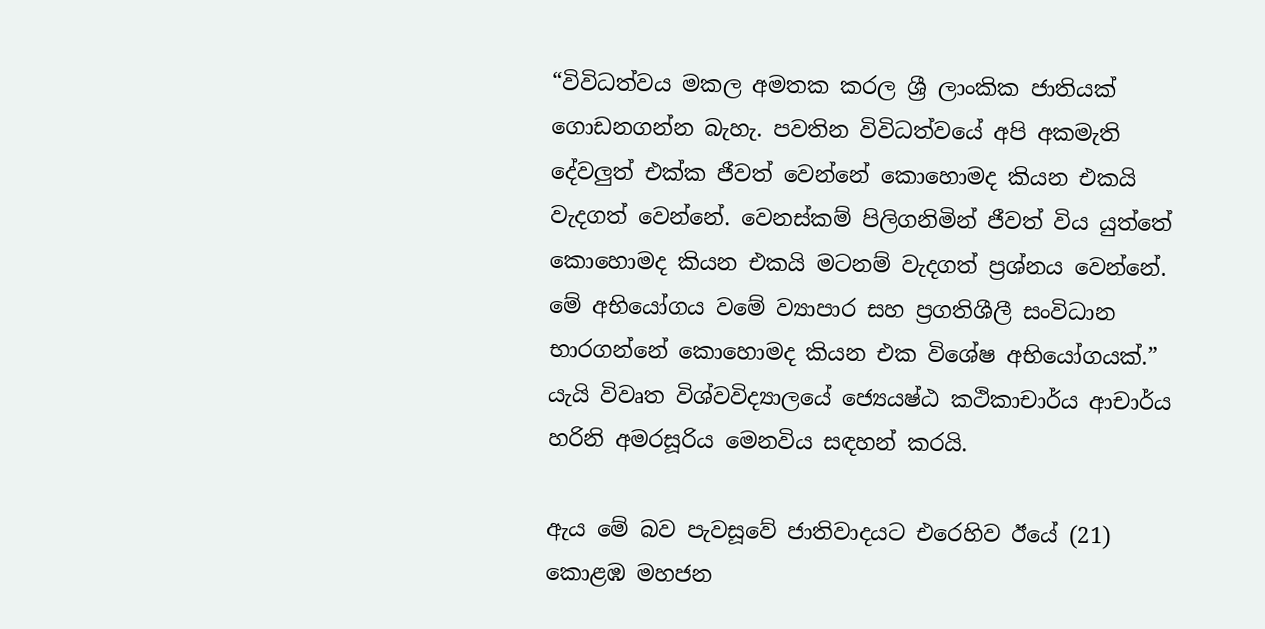“විවිධත්වය මකල අමතක කරල ශ්‍රී ලාංකික ජාතියක් ගොඩනගන්න බැහැ. පවතින විවිධත්වයේ අපි අකමැති දේවලුත් එක්ක ජීවත් වෙන්නේ කොහොමද කියන එකයි වැදගත් වෙන්නේ. වෙනස්කම් පිලිගනිමින් ජීවත් විය යුත්තේ කොහොමද කියන එකයි මටනම් වැදගත් ප්‍රශ්නය වෙන්නේ. මේ අභියෝගය වමේ ව්‍යාපාර සහ ප්‍රගතිශීලී සංවිධාන භාරගන්නේ කොහොමද කියන එක විශේෂ අභියෝගයක්.” යැයි විවෘත විශ්වවිද්‍යාලයේ ජ්‍යෙයෂ්ඨ කථිකාචාර්ය ආචාර්ය හරිනි අමරසූරිය මෙනවිය සඳහන් කරයි.

ඇය මේ බව පැවසූවේ ජාතිවාදයට එරෙහිව ඊයේ (21) කොළඹ මහජන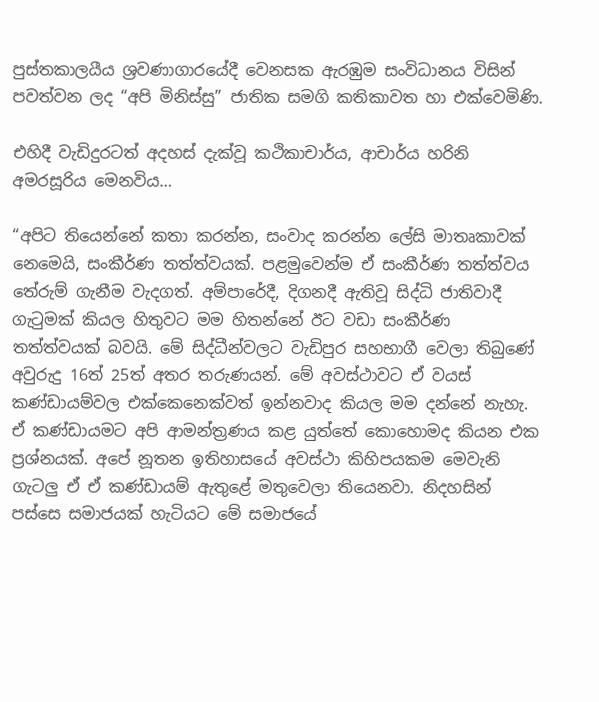පුස්තකාලයීය ශ්‍රවණාගාරයේදී වෙනසක ඇරඹුම සංවිධානය විසින් පවත්වන ලද “අපි මිනිස්සු” ජාතික සමගි කතිකාවත හා එක්වෙමිණි.

එහිදී වැඩිදුරටත් අදහස් දැක්වූ කථිකාචාර්ය, ආචාර්ය හරිනි අමරසූරිය මෙනවිය…

“අපිට තියෙන්නේ කතා කරන්න, සංවාද කරන්න ලේසි මාතෘකාවක් නෙමෙයි, සංකීර්ණ තත්ත්වයක්. පළමුවෙන්ම ඒ සංකීර්ණ තත්ත්වය තේරුම් ගැනීම වැදගත්. අම්පාරේදී, දිගනදී ඇතිවූ සිද්ධි ජාතිවාදී ගැටුමක් කියල හිතුවට මම හිතන්නේ ඊට වඩා සංකීර්ණ තත්ත්වයක් බවයි. මේ සිද්ධීන්වලට වැඩිපුර සහභාගී වෙලා තිබුණේ අවුරුදු 16ත් 25ත් අතර තරුණයන්. මේ අවස්ථාවට ඒ වයස් කණ්ඩායම්වල එක්කෙනෙක්වත් ඉන්නවාද කියල මම දන්නේ නැහැ. ඒ කණ්ඩායමට අපි ආමන්ත්‍රණය කළ යුත්තේ කොහොමද කියන එක ප්‍රශ්නයක්. අපේ නූතන ඉතිහාසයේ අවස්ථා කිහිපයකම මෙවැනි ගැටලු ඒ ඒ කණ්ඩායම් ඇතුළේ මතුවෙලා තියෙනවා. නිදහසින් පස්සෙ සමාජයක් හැටියට මේ සමාජයේ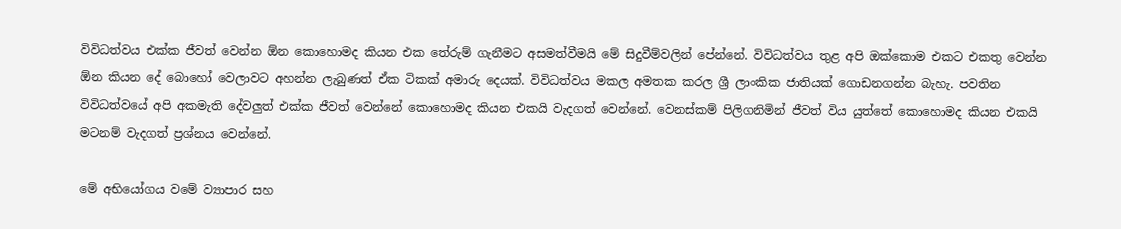විවිධත්වය එක්ක ජීවත් වෙන්න ඕන කොහොමද කියන එක තේරුම් ගැනීමට අසමත්වීමයි මේ සිදුවීම්වලින් පේන්නේ. විවිධත්වය තුළ අපි ඔක්කොම එකට එකතු වෙන්න ඕන කියන දේ බොහෝ වෙලාවට අහන්න ලැබුණත් ඒක ටිකක් අමාරු දෙයක්. විවිධත්වය මකල අමතක කරල ශ්‍රී ලාංකික ජාතියක් ගොඩනගන්න බැහැ. පවතින විවිධත්වයේ අපි අකමැති දේවලුත් එක්ක ජීවත් වෙන්නේ කොහොමද කියන එකයි වැදගත් වෙන්නේ. වෙනස්කම් පිලිගනිමින් ජීවත් විය යුත්තේ කොහොමද කියන එකයි මටනම් වැදගත් ප්‍රශ්නය වෙන්නේ.

මේ අභියෝගය වමේ ව්‍යාපාර සහ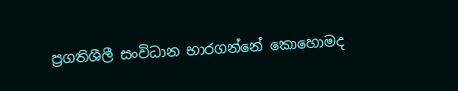ප්‍රගතිශීලී සංවිධාන භාරගන්නේ කොහොමද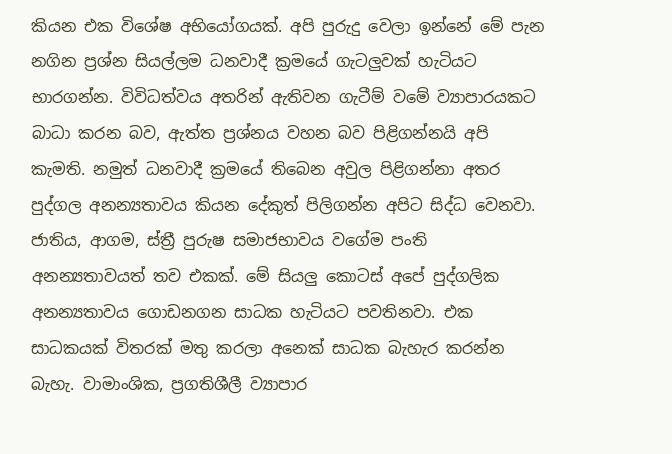කියන එක විශේෂ අභියෝගයක්. අපි පුරුදු වෙලා ඉන්නේ මේ පැන නගින ප්‍රශ්න සියල්ලම ධනවාදී ක්‍රමයේ ගැටලුවක් හැටියට භාරගන්න. විවිධත්වය අතරින් ඇතිවන ගැටීම් වමේ ව්‍යාපාරයකට බාධා කරන බව, ඇත්ත ප්‍රශ්නය වහන බව පිළිගන්නයි අපි කැමති. නමුත් ධනවාදී ක්‍රමයේ තිබෙන අවුල පිළිගන්නා අතර පුද්ගල අනන්‍යතාවය කියන දේකුත් පිලිගන්න අපිට සිද්ධ වෙනවා. ජාතිය, ආගම, ස්ත්‍රී පුරුෂ සමාජභාවය වගේම පංති අනන්‍යතාවයත් තව එකක්. මේ සියලු කොටස් අපේ පුද්ගලික අනන්‍යතාවය ගොඩනගන සාධක හැටියට පවතිනවා. එක සාධකයක් විතරක් මතු කරලා අනෙක් සාධක බැහැර කරන්න බැහැ. වාමාංශික, ප්‍රගතිශීලී ව්‍යාපාර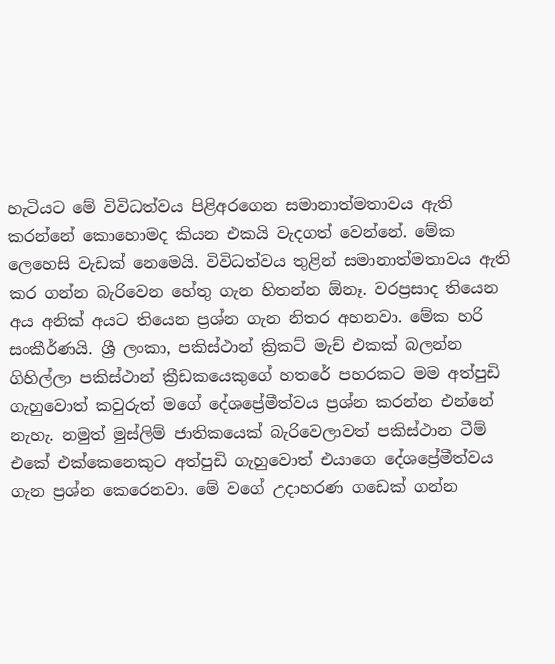හැටියට මේ විවිධත්වය පිළිඅරගෙන සමානාත්මතාවය ඇති කරන්නේ කොහොමද කියන එකයි වැදගත් වෙන්නේ. මේක ලෙහෙසි වැඩක් නෙමෙයි. විවිධත්වය තුළින් සමානාත්මතාවය ඇති කර ගන්න බැරිවෙන හේතු ගැන හිතන්න ඕනෑ. වරප්‍රසාද තියෙන අය අනික් අයට තියෙන ප්‍රශ්න ගැන නිතර අහනවා. මේක හරි සංකීර්ණයි. ශ්‍රී ලංකා, පකිස්ථාන් ක්‍රිකට් මැච් එකක් බලන්න ගිහිල්ලා පකිස්ථාන් ක්‍රීඩකයෙකුගේ හතරේ පහරකට මම අත්පුඩි ගැහුවොත් කවුරුත් මගේ දේශප්‍රේමීත්වය ප්‍රශ්න කරන්න එන්නේ නැහැ. නමුත් මුස්ලිම් ජාතිකයෙක් බැරිවෙලාවත් පකිස්ථාන ටීම් එකේ එක්කෙනෙකුට අත්පුඩි ගැහුවොත් එයාගෙ දේශප්‍රේමීත්වය ගැන ප්‍රශ්න කෙරෙනවා. මේ වගේ උදාහරණ ගඩෙක් ගන්න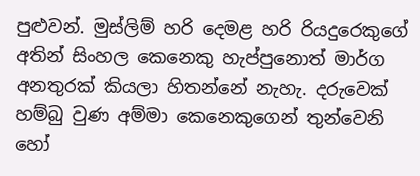පුළුවන්. මුස්ලිම් හරි දෙමළ හරි රියදුරෙකුගේ අතින් සිංහල කෙනෙකු හැප්පුනොත් මාර්ග අනතුරක් කියලා හිතන්නේ නැහැ. දරුවෙක් හම්බු වුණ අම්මා කෙනෙකුගෙන් තුන්වෙනි හෝ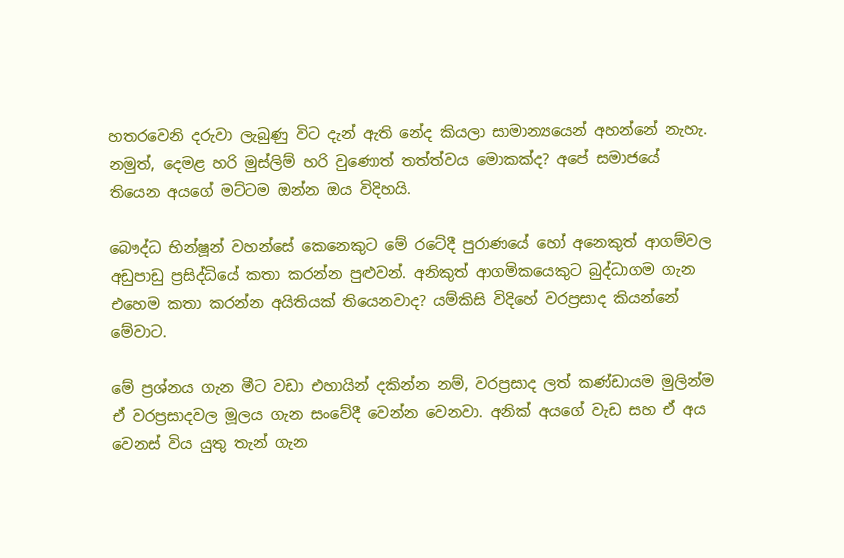හතරවෙනි දරුවා ලැබුණු විට දැන් ඇති නේද කියලා සාමාන්‍යයෙන් අහන්නේ නැහැ. නමුත්, දෙමළ හරි මුස්ලිම් හරි වුණොත් තත්ත්වය මොකක්ද? අපේ සමාජයේ තියෙන අයගේ මට්ටම ඔන්න ඔය විදිහයි.

බෞද්ධ භින්ෂූන් වහන්සේ කෙනෙකුට මේ රටේදී පුරාණයේ හෝ අනෙකුත් ආගම්වල අඩුපාඩු ප්‍රසිද්ධියේ කතා කරන්න පුළුවන්. අනිකුත් ආගමිකයෙකුට බුද්ධාගම ගැන එහෙම කතා කරන්න අයිතියක් තියෙනවාද? යම්කිසි විදිහේ වරප්‍රසාද කියන්නේ මේවාට.

මේ ප්‍රශ්නය ගැන මීට වඩා එහායින් දකින්න නම්, වරප්‍රසාද ලත් කණ්ඩායම මුලින්ම ඒ වරප්‍රසාදවල මූලය ගැන සංවේදී වෙන්න වෙනවා. අනික් අයගේ වැඩ සහ ඒ අය වෙනස් විය යුතු තැන් ගැන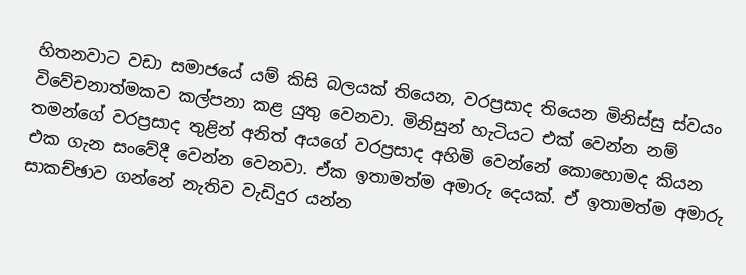හිතනවාට වඩා සමාජයේ යම් කිසි බලයක් තියෙන, වරප්‍රසාද තියෙන මිනිස්සු ස්වයං විවේචනාත්මකව කල්පනා කළ යුතු වෙනවා. මිනිසුන් හැටියට එක් වෙන්න නම් තමන්ගේ වරප්‍රසාද තුළින් අනිත් අයගේ වරප්‍රසාද අහිමි වෙන්නේ කොහොමද කියන එක ගැන සංවේදී වෙන්න වෙනවා. ඒක ඉතාමත්ම අමාරු දෙයක්. ඒ ඉතාමත්ම අමාරු සාකච්ඡාව ගන්නේ නැතිව වැඩිදුර යන්න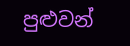පුළුවන්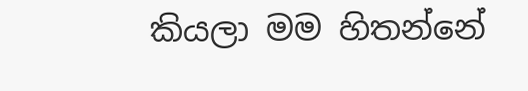කියලා මම හිතන්නේ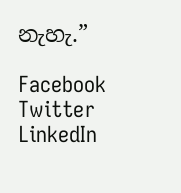නැහැ.”

Facebook
Twitter
LinkedIn